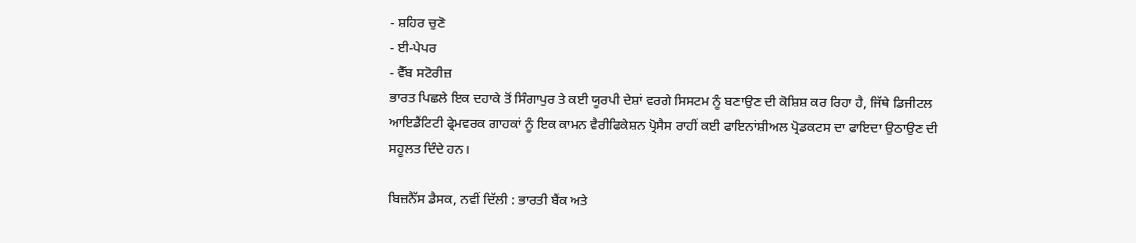- ਸ਼ਹਿਰ ਚੁਣੋ
- ਈ-ਪੇਪਰ
- ਵੈੱਬ ਸਟੋਰੀਜ਼
ਭਾਰਤ ਪਿਛਲੇ ਇਕ ਦਹਾਕੇ ਤੋਂ ਸਿੰਗਾਪੁਰ ਤੇ ਕਈ ਯੂਰਪੀ ਦੇਸ਼ਾਂ ਵਰਗੇ ਸਿਸਟਮ ਨੂੰ ਬਣਾਉਣ ਦੀ ਕੋਸ਼ਿਸ਼ ਕਰ ਰਿਹਾ ਹੈ, ਜਿੱਥੇ ਡਿਜੀਟਲ ਆਇਡੈਂਟਿਟੀ ਫ੍ਰੇਮਵਰਕ ਗਾਹਕਾਂ ਨੂੰ ਇਕ ਕਾਮਨ ਵੈਰੀਫਿਕੇਸ਼ਨ ਪ੍ਰੋਸੈਸ ਰਾਹੀਂ ਕਈ ਫਾਇਨਾਂਸ਼ੀਅਲ ਪ੍ਰੋਡਕਟਸ ਦਾ ਫਾਇਦਾ ਉਠਾਉਣ ਦੀ ਸਹੂਲਤ ਦਿੰਦੇ ਹਨ।

ਬਿਜ਼ਨੈੱਸ ਡੈਸਕ, ਨਵੀਂ ਦਿੱਲੀ : ਭਾਰਤੀ ਬੈਂਕ ਅਤੇ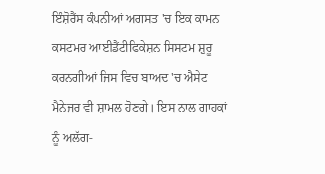ਇੰਸ਼ੋਰੈਂਸ ਕੰਪਨੀਆਂ ਅਗਸਤ 'ਚ ਇਕ ਕਾਮਨ ਕਸਟਮਰ ਆਈਡੈਂਟੀਫਿਕੇਸ਼ਨ ਸਿਸਟਮ ਸ਼ੁਰੂ ਕਰਨਗੀਆਂ ਜਿਸ ਵਿਚ ਬਾਅਦ 'ਚ ਐਸੇਟ ਮੈਨੇਜਰ ਵੀ ਸ਼ਾਮਲ ਹੋਣਗੇ। ਇਸ ਨਾਲ ਗਾਹਕਾਂ ਨੂੰ ਅਲੱਗ-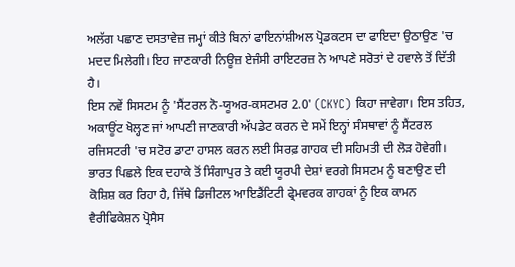ਅਲੱਗ ਪਛਾਣ ਦਸਤਾਵੇਜ਼ ਜਮ੍ਹਾਂ ਕੀਤੇ ਬਿਨਾਂ ਫਾਇਨਾਂਸ਼ੀਅਲ ਪ੍ਰੋਡਕਟਸ ਦਾ ਫਾਇਦਾ ਉਠਾਉਣ 'ਚ ਮਦਦ ਮਿਲੇਗੀ। ਇਹ ਜਾਣਕਾਰੀ ਨਿਊਜ਼ ਏਜੰਸੀ ਰਾਇਟਰਜ਼ ਨੇ ਆਪਣੇ ਸਰੋਤਾਂ ਦੇ ਹਵਾਲੇ ਤੋਂ ਦਿੱਤੀ ਹੈ।
ਇਸ ਨਵੇਂ ਸਿਸਟਮ ਨੂੰ 'ਸੈਂਟਰਲ ਨੋ-ਯੂਅਰ-ਕਸਟਮਰ 2.0' (CKYC) ਕਿਹਾ ਜਾਵੇਗਾ। ਇਸ ਤਹਿਤ, ਅਕਾਊਂਟ ਖੋਲ੍ਹਣ ਜਾਂ ਆਪਣੀ ਜਾਣਕਾਰੀ ਅੱਪਡੇਟ ਕਰਨ ਦੇ ਸਮੇਂ ਇਨ੍ਹਾਂ ਸੰਸਥਾਵਾਂ ਨੂੰ ਸੈਂਟਰਲ ਰਜਿਸਟਰੀ 'ਚ ਸਟੋਰ ਡਾਟਾ ਹਾਸਲ ਕਰਨ ਲਈ ਸਿਰਫ਼ ਗਾਹਕ ਦੀ ਸਹਿਮਤੀ ਦੀ ਲੋੜ ਹੋਵੇਗੀ।
ਭਾਰਤ ਪਿਛਲੇ ਇਕ ਦਹਾਕੇ ਤੋਂ ਸਿੰਗਾਪੁਰ ਤੇ ਕਈ ਯੂਰਪੀ ਦੇਸ਼ਾਂ ਵਰਗੇ ਸਿਸਟਮ ਨੂੰ ਬਣਾਉਣ ਦੀ ਕੋਸ਼ਿਸ਼ ਕਰ ਰਿਹਾ ਹੈ, ਜਿੱਥੇ ਡਿਜੀਟਲ ਆਇਡੈਂਟਿਟੀ ਫ੍ਰੇਮਵਰਕ ਗਾਹਕਾਂ ਨੂੰ ਇਕ ਕਾਮਨ ਵੈਰੀਫਿਕੇਸ਼ਨ ਪ੍ਰੋਸੈਸ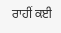ਰਾਹੀਂ ਕਈ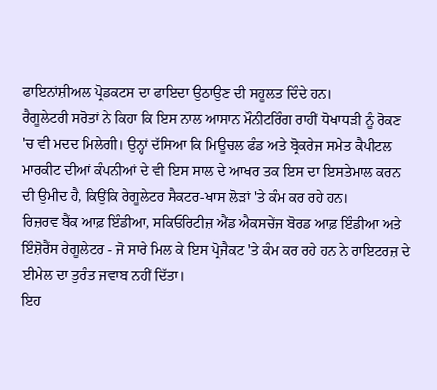ਫਾਇਨਾਂਸ਼ੀਅਲ ਪ੍ਰੋਡਕਟਸ ਦਾ ਫਾਇਦਾ ਉਠਾਉਣ ਦੀ ਸਹੂਲਤ ਦਿੰਦੇ ਹਨ।
ਰੈਗੂਲੇਟਰੀ ਸਰੋਤਾਂ ਨੇ ਕਿਹਾ ਕਿ ਇਸ ਨਾਲ ਆਸਾਨ ਮੌਨੀਟਰਿੰਗ ਰਾਹੀਂ ਧੋਖਾਧੜੀ ਨੂੰ ਰੋਕਣ 'ਚ ਵੀ ਮਦਦ ਮਿਲੇਗੀ। ਉਨ੍ਹਾਂ ਦੱਸਿਆ ਕਿ ਮਿਊਚਲ ਫੰਡ ਅਤੇ ਬ੍ਰੋਕਰੇਜ ਸਮੇਤ ਕੈਪੀਟਲ ਮਾਰਕੀਟ ਦੀਆਂ ਕੰਪਨੀਆਂ ਦੇ ਵੀ ਇਸ ਸਾਲ ਦੇ ਆਖਰ ਤਕ ਇਸ ਦਾ ਇਸਤੇਮਾਲ ਕਰਨ ਦੀ ਉਮੀਦ ਹੈ, ਕਿਉਂਕਿ ਰੇਗੂਲੇਟਰ ਸੈਕਟਰ-ਖਾਸ ਲੋੜਾਂ 'ਤੇ ਕੰਮ ਕਰ ਰਹੇ ਹਨ।
ਰਿਜ਼ਰਵ ਬੈਂਕ ਆਫ਼ ਇੰਡੀਆ, ਸਕਿਓਰਿਟੀਜ਼ ਐਂਡ ਐਕਸਚੇਂਜ ਬੋਰਡ ਆਫ਼ ਇੰਡੀਆ ਅਤੇ ਇੰਸ਼ੋਰੈਂਸ ਰੇਗੂਲੇਟਰ - ਜੋ ਸਾਰੇ ਮਿਲ ਕੇ ਇਸ ਪ੍ਰੋਜੈਕਟ 'ਤੇ ਕੰਮ ਕਰ ਰਹੇ ਹਨ ਨੇ ਰਾਇਟਰਜ਼ ਦੇ ਈਮੇਲ ਦਾ ਤੁਰੰਤ ਜਵਾਬ ਨਹੀਂ ਦਿੱਤਾ।
ਇਹ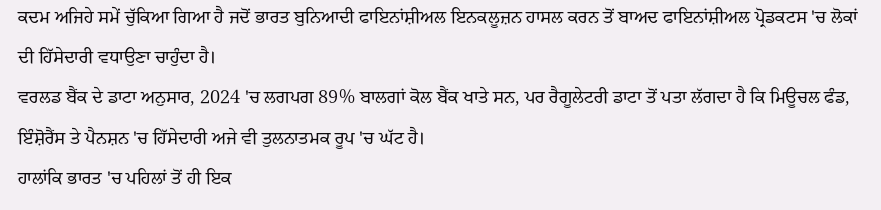ਕਦਮ ਅਜਿਹੇ ਸਮੇਂ ਚੁੱਕਿਆ ਗਿਆ ਹੈ ਜਦੋਂ ਭਾਰਤ ਬੁਨਿਆਦੀ ਫਾਇਨਾਂਸ਼ੀਅਲ ਇਨਕਲੂਜ਼ਨ ਹਾਸਲ ਕਰਨ ਤੋਂ ਬਾਅਦ ਫਾਇਨਾਂਸ਼ੀਅਲ ਪ੍ਰੋਡਕਟਸ 'ਚ ਲੋਕਾਂ ਦੀ ਹਿੱਸੇਦਾਰੀ ਵਧਾਉਣਾ ਚਾਹੁੰਦਾ ਹੈ।
ਵਰਲਡ ਬੈਂਕ ਦੇ ਡਾਟਾ ਅਨੁਸਾਰ, 2024 'ਚ ਲਗਪਗ 89% ਬਾਲਗਾਂ ਕੋਲ ਬੈਂਕ ਖਾਤੇ ਸਨ, ਪਰ ਰੈਗੂਲੇਟਰੀ ਡਾਟਾ ਤੋਂ ਪਤਾ ਲੱਗਦਾ ਹੈ ਕਿ ਮਿਊਚਲ ਫੰਡ, ਇੰਸ਼ੋਰੈਂਸ ਤੇ ਪੈਨਸ਼ਨ 'ਚ ਹਿੱਸੇਦਾਰੀ ਅਜੇ ਵੀ ਤੁਲਨਾਤਮਕ ਰੂਪ 'ਚ ਘੱਟ ਹੈ।
ਹਾਲਾਂਕਿ ਭਾਰਤ 'ਚ ਪਹਿਲਾਂ ਤੋਂ ਹੀ ਇਕ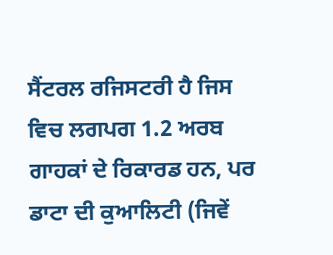ਸੈਂਟਰਲ ਰਜਿਸਟਰੀ ਹੈ ਜਿਸ ਵਿਚ ਲਗਪਗ 1.2 ਅਰਬ ਗਾਹਕਾਂ ਦੇ ਰਿਕਾਰਡ ਹਨ, ਪਰ ਡਾਟਾ ਦੀ ਕੁਆਲਿਟੀ (ਜਿਵੇਂ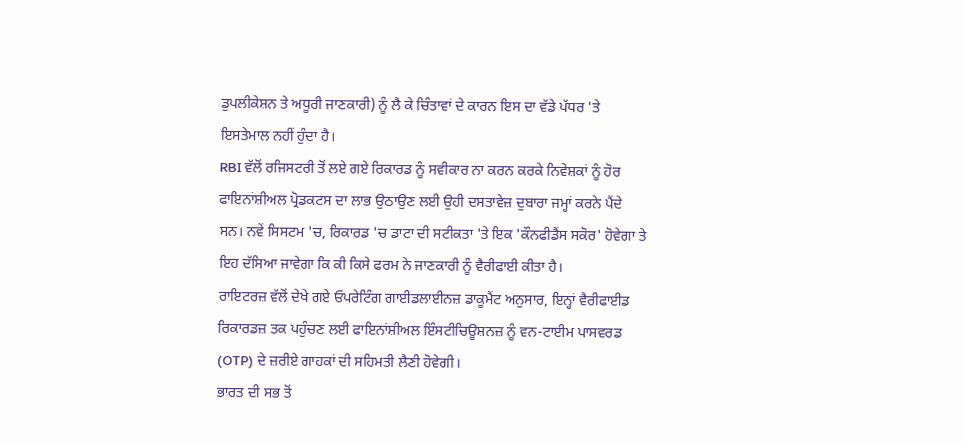ਡੁਪਲੀਕੇਸ਼ਨ ਤੇ ਅਧੂਰੀ ਜਾਣਕਾਰੀ) ਨੂੰ ਲੈ ਕੇ ਚਿੰਤਾਵਾਂ ਦੇ ਕਾਰਨ ਇਸ ਦਾ ਵੱਡੇ ਪੱਧਰ 'ਤੇ ਇਸਤੇਮਾਲ ਨਹੀਂ ਹੁੰਦਾ ਹੈ।
RBI ਵੱਲੋਂ ਰਜਿਸਟਰੀ ਤੋਂ ਲਏ ਗਏ ਰਿਕਾਰਡ ਨੂੰ ਸਵੀਕਾਰ ਨਾ ਕਰਨ ਕਰਕੇ ਨਿਵੇਸ਼ਕਾਂ ਨੂੰ ਹੋਰ ਫਾਇਨਾਂਸ਼ੀਅਲ ਪ੍ਰੋਡਕਟਸ ਦਾ ਲਾਭ ਉਠਾਉਣ ਲਈ ਉਹੀ ਦਸਤਾਵੇਜ਼ ਦੁਬਾਰਾ ਜਮ੍ਹਾਂ ਕਰਨੇ ਪੈਂਦੇ ਸਨ। ਨਵੇਂ ਸਿਸਟਮ 'ਚ, ਰਿਕਾਰਡ 'ਚ ਡਾਟਾ ਦੀ ਸਟੀਕਤਾ 'ਤੇ ਇਕ 'ਕੌਨਫੀਡੈਂਸ ਸਕੋਰ' ਹੋਵੇਗਾ ਤੇ ਇਹ ਦੱਸਿਆ ਜਾਵੇਗਾ ਕਿ ਕੀ ਕਿਸੇ ਫਰਮ ਨੇ ਜਾਣਕਾਰੀ ਨੂੰ ਵੈਰੀਫਾਈ ਕੀਤਾ ਹੈ।
ਰਾਇਟਰਜ਼ ਵੱਲੋਂ ਦੇਖੇ ਗਏ ਓਪਰੇਟਿੰਗ ਗਾਈਡਲਾਈਨਜ਼ ਡਾਕੂਮੈਂਟ ਅਨੁਸਾਰ, ਇਨ੍ਹਾਂ ਵੈਰੀਫਾਈਡ ਰਿਕਾਰਡਜ਼ ਤਕ ਪਹੁੰਚਣ ਲਈ ਫਾਇਨਾਂਸ਼ੀਅਲ ਇੰਸਟੀਚਿਊਸ਼ਨਜ਼ ਨੂੰ ਵਨ-ਟਾਈਮ ਪਾਸਵਰਡ (OTP) ਦੇ ਜ਼ਰੀਏ ਗਾਹਕਾਂ ਦੀ ਸਹਿਮਤੀ ਲੈਣੀ ਹੋਵੇਗੀ।
ਭਾਰਤ ਦੀ ਸਭ ਤੋਂ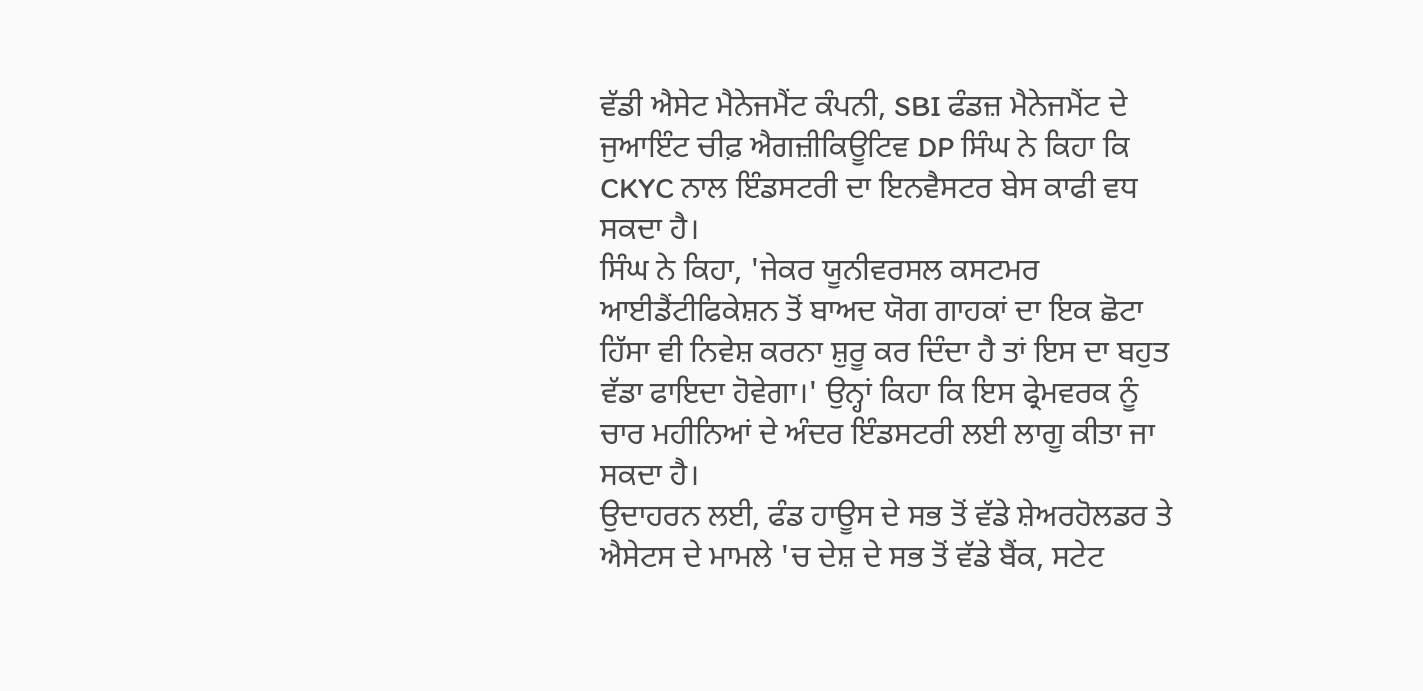ਵੱਡੀ ਐਸੇਟ ਮੈਨੇਜਮੈਂਟ ਕੰਪਨੀ, SBI ਫੰਡਜ਼ ਮੈਨੇਜਮੈਂਟ ਦੇ ਜੁਆਇੰਟ ਚੀਫ਼ ਐਗਜ਼ੀਕਿਊਟਿਵ DP ਸਿੰਘ ਨੇ ਕਿਹਾ ਕਿ CKYC ਨਾਲ ਇੰਡਸਟਰੀ ਦਾ ਇਨਵੈਸਟਰ ਬੇਸ ਕਾਫੀ ਵਧ ਸਕਦਾ ਹੈ।
ਸਿੰਘ ਨੇ ਕਿਹਾ, 'ਜੇਕਰ ਯੂਨੀਵਰਸਲ ਕਸਟਮਰ ਆਈਡੈਂਟੀਫਿਕੇਸ਼ਨ ਤੋਂ ਬਾਅਦ ਯੋਗ ਗਾਹਕਾਂ ਦਾ ਇਕ ਛੋਟਾ ਹਿੱਸਾ ਵੀ ਨਿਵੇਸ਼ ਕਰਨਾ ਸ਼ੁਰੂ ਕਰ ਦਿੰਦਾ ਹੈ ਤਾਂ ਇਸ ਦਾ ਬਹੁਤ ਵੱਡਾ ਫਾਇਦਾ ਹੋਵੇਗਾ।' ਉਨ੍ਹਾਂ ਕਿਹਾ ਕਿ ਇਸ ਫ੍ਰੇਮਵਰਕ ਨੂੰ ਚਾਰ ਮਹੀਨਿਆਂ ਦੇ ਅੰਦਰ ਇੰਡਸਟਰੀ ਲਈ ਲਾਗੂ ਕੀਤਾ ਜਾ ਸਕਦਾ ਹੈ।
ਉਦਾਹਰਨ ਲਈ, ਫੰਡ ਹਾਊਸ ਦੇ ਸਭ ਤੋਂ ਵੱਡੇ ਸ਼ੇਅਰਹੋਲਡਰ ਤੇ ਐਸੇਟਸ ਦੇ ਮਾਮਲੇ 'ਚ ਦੇਸ਼ ਦੇ ਸਭ ਤੋਂ ਵੱਡੇ ਬੈਂਕ, ਸਟੇਟ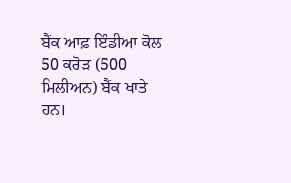ਬੈਂਕ ਆਫ਼ ਇੰਡੀਆ ਕੋਲ 50 ਕਰੋੜ (500 ਮਿਲੀਅਨ) ਬੈਂਕ ਖਾਤੇ ਹਨ।